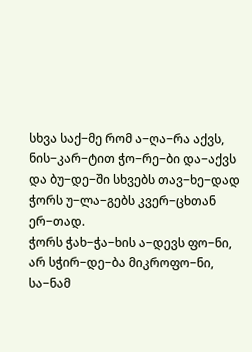სხვა საქ−მე რომ ა−ღა−რა აქვს,
ნის−კარ−ტით ჭო−რე−ბი და−აქვს
და ბუ−დე−ში სხვებს თავ−ხე−დად
ჭორს უ−ლა−გებს კვერ−ცხთან ერ−თად.
ჭორს ჭახ−ჭა−ხის ა−დევს ფო−ნი,
არ სჭირ−დე−ბა მიკროფო−ნი,
სა−ნამ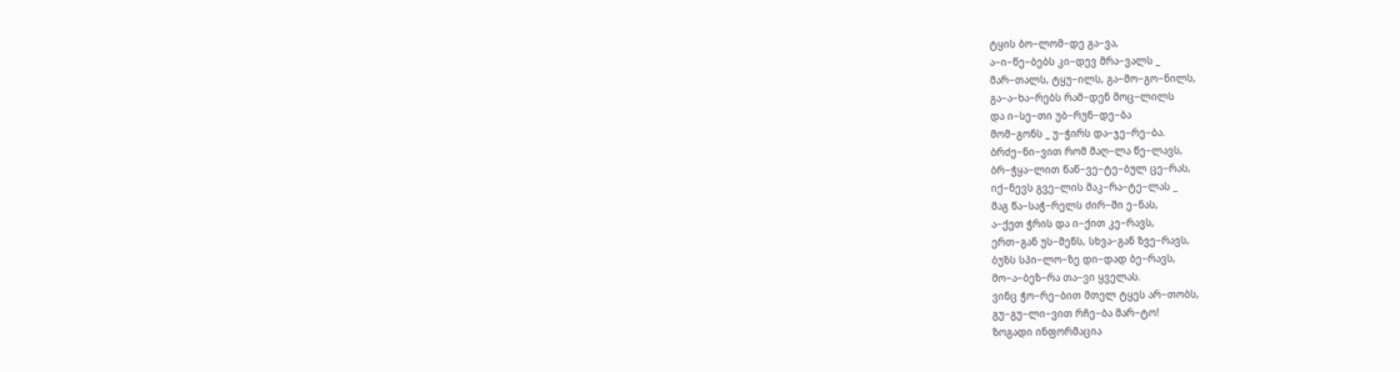ტყის ბო−ლომ−დე გა−ვა,
ა−ი−წე−ბებს კი−დევ მრა−ვალს _
მარ−თალს, ტყუ−ილს, გა−მო−გო−ნილს,
გა−ა−ხა−რებს რამ−დენ მოც−ლილს
და ი−სე−თი უბ−რუნ−დე−ბა
მომ−გონს _ უ−ჭირს და−ჯე−რე−ბა.
ბრძე−ნი−ვით რომ მაღ−ლა წე−ლავს,
ბრ−ჭყა−ლით წაწ−ვე−ტე−ბულ ცე−რას,
იქ−ნევს გვე−ლის მაკ−რა−ტე−ლას _
მაგ წა−საჭ−რელს ძირ−ში ე−ნას,
ა−ქეთ ჭრის და ი−ქით კე−რავს,
ერთ−გან უს−მენს, სხვა−გან ზვე−რავს,
ბუზს სპი−ლო−ზე დი−დად ბე−რავს,
მო−ა−ბეზ−რა თა−ვი ყველას.
ვინც ჭო−რე−ბით მთელ ტყეს არ−თობს,
გუ−გუ−ლი−ვით რჩე−ბა მარ−ტო!
ზოგადი ინფორმაცია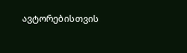ავტორებისთვის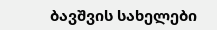ბავშვის სახელები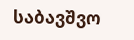საბავშვო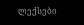ლექსები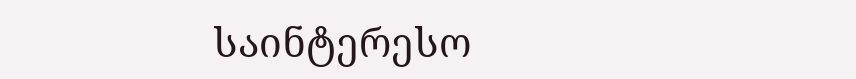საინტერესო